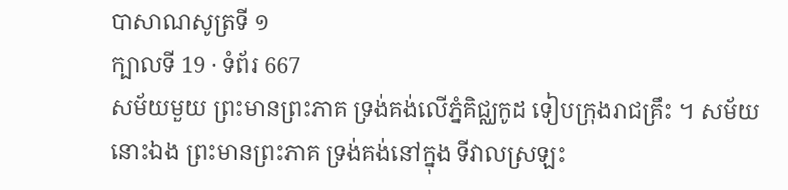បាសាណសូត្រទី ១
ក្បាលទី 19 · ទំព័រ 667
សម័យមួយ ព្រះមានព្រះភាគ ទ្រង់គង់លើភ្នំគិជ្ឈកូដ ទៀបក្រុងរាជគ្រឹះ ។ សម័យនោះឯង ព្រះមានព្រះភាគ ទ្រង់គង់នៅក្នុង ទីវាលស្រឡះ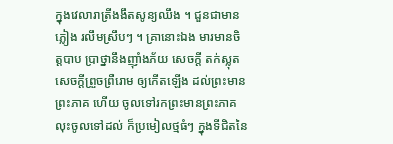ក្នុងវេលារាត្រីងងឹតសូន្យឈឹង ។ ជួនជាមានភ្លៀង រលឹមស្រឹបៗ ។ គ្រានោះឯង មារមានចិត្តបាប ប្រាថ្នានឹងញ៉ាំងភ័យ សេចក្តី តក់ស្លុត សេចក្តីព្រួចព្រឺរោម ឲ្យកើតឡើង ដល់ព្រះមានព្រះភាគ ហើយ ចូលទៅរកព្រះមានព្រះភាគ លុះចូលទៅដល់ ក៏ប្រមៀលថ្មធំៗ ក្នុងទីជិតនៃ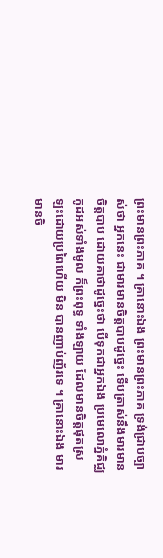ព្រះមានព្រះភាគ ។ គ្រានោះឯង ព្រះមានព្រះភាគ ទ្រង់ជ្រាបច្បាស់ថា អ្នកនេះ ជាមារមានចិត្តបាបដូច្នេះ ទើបត្រាស់នឹងមារមានចិត្តបាប ដោយគាថាដូច្នេះថា បើទុកជាអ្នកឯង ប្រមេលោភ្នំគិជ្ឈកូដអស់ទាំងមូល ក៏ព្រះពុទ្ធ ទាំងឡាយ ដែលមានចិត្តផុតស្រឡះដោយប្រពៃហើយ មិន បានញាប់ញ័រទេ ។ គ្រានោះឯង មារមានចិ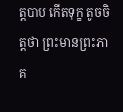ត្តបាប កើតទុក្ខ តូចចិត្តថា ព្រះមានព្រះភាគ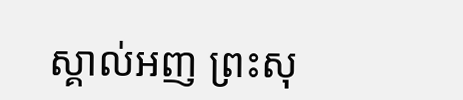ស្គាល់អញ ព្រះសុ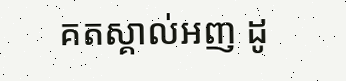គតស្គាល់អញ ដូ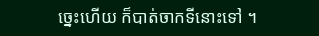ច្នេះហើយ ក៏បាត់ចាកទីនោះទៅ ។